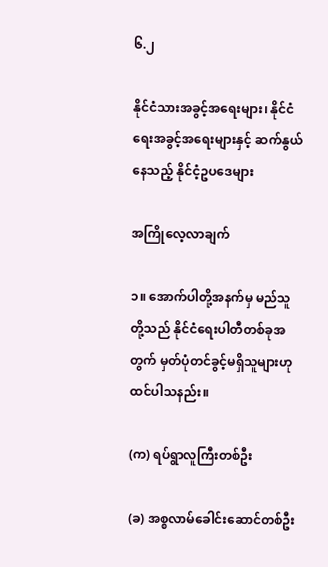၆.၂

နိုင်ငံသားအခွင့်အရေးများ၊ နိုင်ငံရေးအခွင့်အရေးများနှင့် ဆက်နွယ်နေသည့် နိုင်ငံ့ဥပဒေများ

အကြိုလေ့လာချက်

၁။ အောက်ပါတို့အနက်မှ မည်သူတို့သည် နိုင်ငံရေးပါတီတစ်ခုအတွက် မှတ်ပုံတင်ခွင့်မရှိသူများဟု ထင်ပါသနည်း။

(က) ရပ်ရွာလူကြီးတစ်ဦး

(ခ) အစ္စလာမ်ခေါင်းဆောင်တစ်ဦး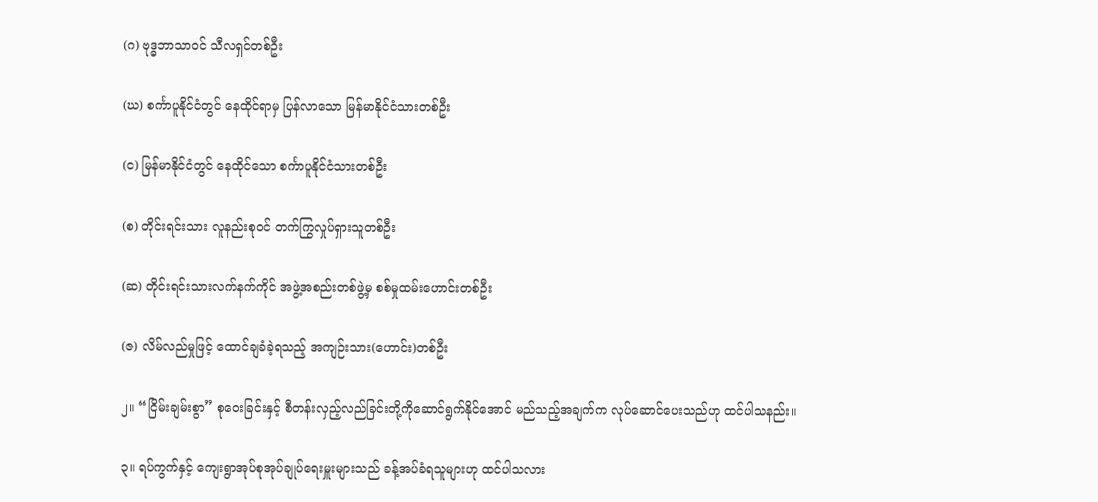(ဂ) ဗုဒ္ဓဘာသာဝင် သီလရှင်တစ်ဦး

(ဃ) စင်္ကာပူနိုင်ငံတွင် နေထိုင်ရာမှ ပြန်လာသော မြန်မာနိုင်ငံသားတစ်ဦး

(င) မြန်မာနိုင်ငံတွင် နေထိုင်သော စင်္ကာပူနိုင်ငံသားတစ်ဦး

(စ) တိုင်းရင်းသား လူနည်းစုဝင် တက်ကြွလှုပ်ရှားသူတစ်ဦး

(ဆ) တိုင်းရင်းသားလက်နက်ကိုင် အဖွဲ့အစည်းတစ်ဖွဲ့မှ စစ်မှုထမ်းဟောင်းတစ်ဦး

(ဇ) လိမ်လည်မှုဖြင့် ထောင်ချခံခဲ့ရသည့် အကျဉ်းသား(ဟောင်း)တစ်ဦး

၂။ “ငြိမ်းချမ်းစွာ” စုဝေးခြင်းနှင့် စီတန်းလှည့်လည်ခြင်းတို့ကိုဆောင်ရွက်နိုင်အောင် မည်သည့်အချက်က လုပ်ဆောင်ပေးသည်ဟု ထင်ပါသနည်း။

၃။ ရပ်ကွက်နှင့် ကျေးရွာအုပ်စုအုပ်ချုပ်ရေးမှူးများသည် ခန့်အပ်ခံရသူများဟု ထင်ပါသလား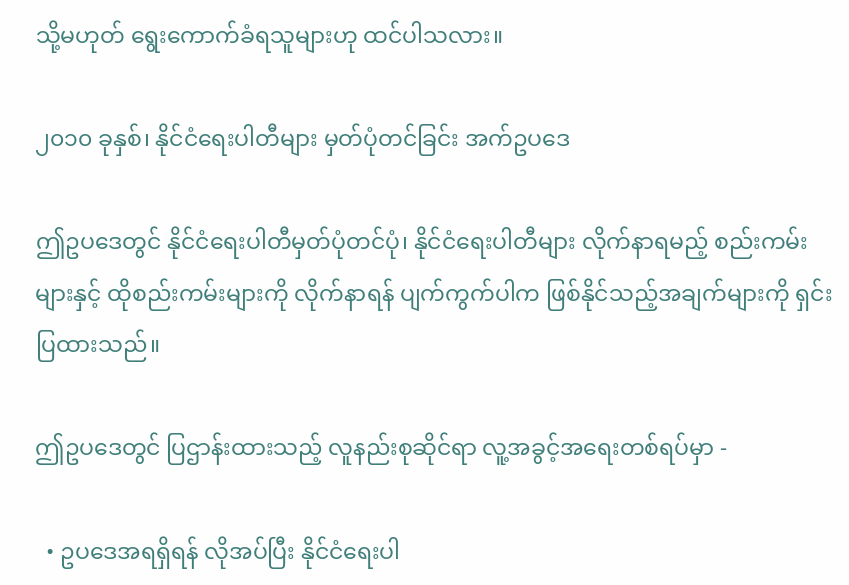သို့မဟုတ် ရွေးကောက်ခံရသူများဟု ထင်ပါသလား။

၂၀၁၀ ခုနှစ်၊ နိုင်ငံရေးပါတီများ မှတ်ပုံတင်ခြင်း အက်ဥပဒေ

ဤဥပဒေတွင် နိုင်ငံရေးပါတီမှတ်ပုံတင်ပုံ၊ နိုင်ငံရေးပါတီများ လိုက်နာရမည့် စည်းကမ်းများနှင့် ထိုစည်းကမ်းများကို လိုက်နာရန် ပျက်ကွက်ပါက ဖြစ်နိုင်သည့်အချက်များကို ရှင်းပြထားသည်။

ဤဥပဒေတွင် ပြဌာန်းထားသည့် လူနည်းစုဆိုင်ရာ လူ့အခွင့်အရေးတစ်ရပ်မှာ -

  • ဥပဒေအရရှိရန် လိုအပ်ပြီး နိုင်ငံရေးပါ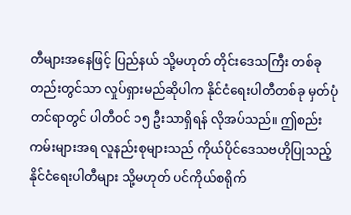တီများအနေဖြင့် ပြည်နယ် သို့မဟုတ် တိုင်းဒေသကြီး တစ်ခုတည်းတွင်သာ လှုပ်ရှားမည်ဆိုပါက နိုင်ငံရေးပါတီတစ်ခု မှတ်ပုံတင်ရာတွင် ပါတီဝင် ၁၅ ဦးသာရှိရန် လိုအပ်သည်။ ဤစည်းကမ်းများအရ လူနည်းစုများသည် ကိုယ်ပိုင်ဒေသဗဟိုပြုသည့် နိုင်ငံရေးပါတီများ သို့မဟုတ် ပင်ကိုယ်စရိုက်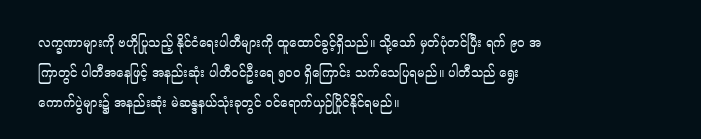လက္ခဏာများကို ဗဟိုပြုသည့် နိုင်ငံရေးပါတီများကို ထူထောင်ခွင့်ရှိသည်။ သို့သော် မှတ်ပုံတင်ပြီး ရက် ၉၀ အကြာတွင် ပါတီအနေဖြင့် အနည်းဆုံး ပါတီဝင်ဦးရေ ၅၀၀ ရှိကြောင်း သက်သေပြရမည်။ ပါတီသည် ရွေးကောက်ပွဲများ၌ အနည်းဆုံး မဲဆန္ဒနယ်သုံးခုတွင် ဝင်ရောက်ယှဉ်ပြိုင်နိုင်ရမည်။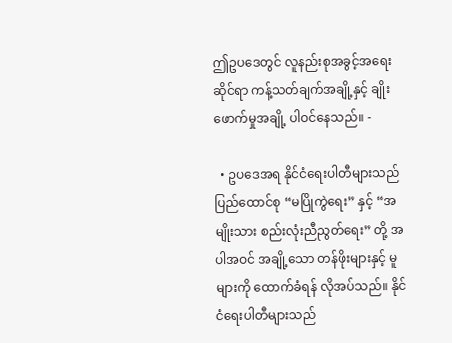ဤဥပဒေတွင် လူနည်းစုအခွင့်အရေးဆိုင်ရာ ကန့်သတ်ချက်အချို့နှင့် ချိုးဖောက်မှုအချို့ ပါဝင်နေသည်။ -

  • ဥပဒေအရ နိုင်ငံရေးပါတီများသည် ပြည်ထောင်စု “မပြိုကွဲရေး” နှင့် “အမျိုးသား စည်းလုံးညီညွတ်ရေး” တို့ အပါအဝင် အချို့သော တန်ဖိုးများနှင့် မူများကို ထောက်ခံရန် လိုအပ်သည်။ နိုင်ငံရေးပါတီများသည်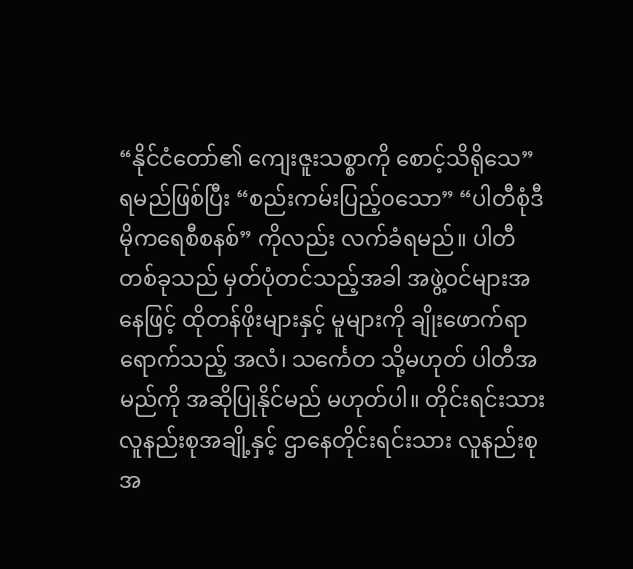“နိုင်ငံတော်၏ ကျေးဇူးသစ္စာကို စောင့်သိရိုသေ” ရမည်ဖြစ်ပြီး “စည်းကမ်းပြည့်၀သော” “ပါတီစုံဒီမိုကရေစီစနစ်” ကိုလည်း လက်ခံရမည်။ ပါတီတစ်ခုသည် မှတ်ပုံတင်သည့်အခါ အဖွဲ့ဝင်များအနေဖြင့် ထိုတန်ဖိုးများနှင့် မူများကို ချိုးဖောက်ရာရောက်သည့် အလံ၊ သင်္ကေတ သို့မဟုတ် ပါတီအမည်ကို အဆိုပြုနိုင်မည် မဟုတ်ပါ။ တိုင်းရင်းသား လူနည်းစုအချို့နှင့် ဌာနေတိုင်းရင်းသား လူနည်းစု အ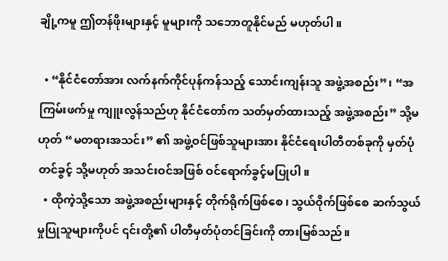ချို့ကမူ ဤတန်ဖိုးများနှင့် မူများကို သဘောတူနိုင်မည် မဟုတ်ပါ။

  • “နိုင်ငံတော်အား လက်နက်ကိုင်ပုန်ကန်သည့် သောင်းကျန်းသူ အဖွဲ့အစည်း”၊ “အကြမ်းဖက်မှု ကျူးလွန်သည်ဟု နိုင်ငံတော်က သတ်မှတ်ထားသည့် အဖွဲ့အစည်း” သို့မဟုတ် “မတရားအသင်း” ၏ အဖွဲ့ဝင်ဖြစ်သူများအား နိုင်ငံရေးပါတီတစ်ခုကို မှတ်ပုံတင်ခွင့် သို့မဟုတ် အသင်းဝင်အဖြစ် ဝင်ရောက်ခွင့်မပြုပါ။
  • ထိုကဲ့သို့သော အဖွဲ့အစည်းများနှင့် တိုက်ရိုက်ဖြစ်စေ၊ သွယ်ဝိုက်ဖြစ်စေ ဆက်သွယ်မှုပြုသူများကိုပင် ၎င်းတို့၏ ပါတီမှတ်ပုံတင်ခြင်းကို တားမြစ်သည်။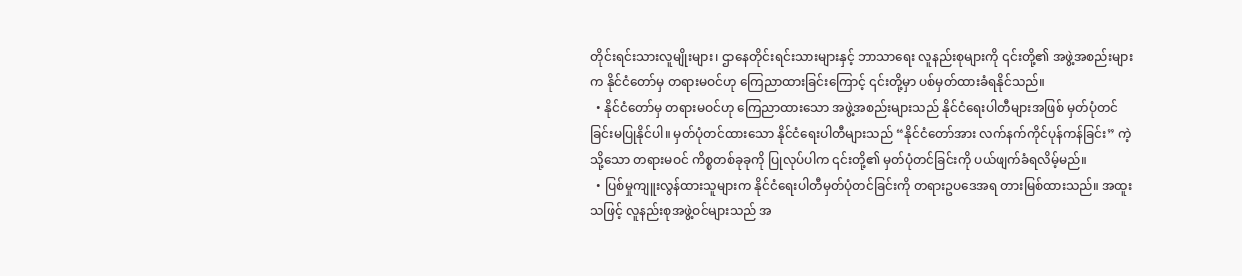တိုင်းရင်းသားလူမျိုးများ၊ ဌာနေတိုင်းရင်းသားများနှင့် ဘာသာရေး လူနည်းစုများကို ၎င်းတို့၏ အဖွဲ့အစည်းများက နိုင်ငံတော်မှ တရားမဝင်ဟု ကြေညာထားခြင်းကြောင့် ၎င်းတို့မှာ ပစ်မှတ်ထားခံရနိုင်သည်။
  • နိုင်ငံတော်မှ တရားမဝင်ဟု ကြေညာထားသော အဖွဲ့အစည်းများသည် နိုင်ငံရေးပါတီများအဖြစ် မှတ်ပုံတင်ခြင်းမပြုနိုင်ပါ။ မှတ်ပုံတင်ထားသော နိုင်ငံရေးပါတီများသည် “နိုင်ငံတော်အား လက်နက်ကိုင်ပုန်ကန်ခြင်း” ကဲ့သို့သော တရားမဝင် ကိစ္စတစ်ခုခုကို ပြုလုပ်ပါက ၎င်းတို့၏ မှတ်ပုံတင်ခြင်းကို ပယ်ဖျက်ခံရလိမ့်မည်။
  • ပြစ်မှုကျူးလွန်ထားသူများက နိုင်ငံရေးပါတီမှတ်ပုံတင်ခြင်းကို တရားဥပဒေအရ တားမြစ်ထားသည်။ အထူးသဖြင့် လူနည်းစုအဖွဲ့ဝင်များသည် အ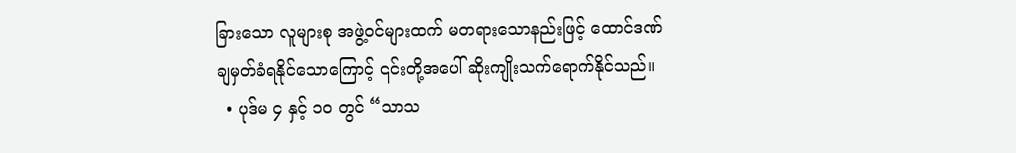ခြားသော လူများစု အဖွဲ့ဝင်များထက် မတရားသောနည်းဖြင့် ထောင်ဒဏ်ချမှတ်ခံရနိုင်သောကြောင့် ၎င်းတို့အပေါ် ဆိုးကျိုးသက်ရောက်နိုင်သည်။
  • ပုဒ်မ ၄ နှင့် ၁၀ တွင် “သာသ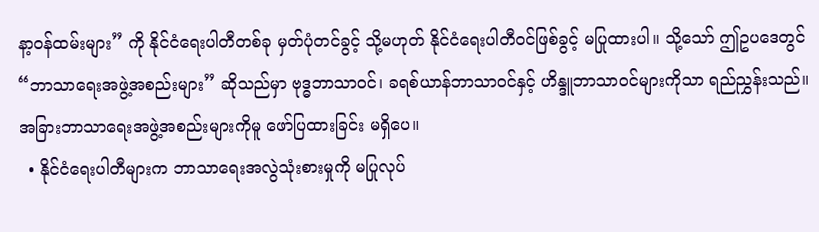နာ့ဝန်ထမ်းများ” ကို နိုင်ငံရေးပါတီတစ်ခု မှတ်ပုံတင်ခွင့် သို့မဟုတ် နိုင်ငံရေးပါတီဝင်ဖြစ်ခွင့် မပြုထားပါ။ သို့သော် ဤဥပဒေတွင် “ဘာသာရေးအဖွဲ့အစည်းများ” ဆိုသည်မှာ ဗုဒ္ဓဘာသာဝင်၊ ခရစ်ယာန်ဘာသာဝင်နှင့် ဟိန္ဒူဘာသာဝင်များကိုသာ ရည်ညွှန်းသည်။ အခြားဘာသာရေးအဖွဲ့အစည်းများကိုမူ ဖော်ပြထားခြင်း မရှိပေ။
  • နိုင်ငံရေးပါတီများက ဘာသာရေးအလွဲသုံးစားမှုကို မပြုလုပ်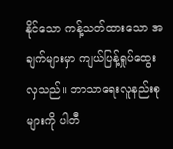နိုင်သော ကန့်သတ်ထားသော အချက်များမှာ ကျယ်ပြန့်ရှုပ်ထွေးလှသည်။ ဘာသာရေးလူနည်းစုများကို ပါတီ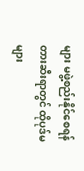များ မဖွဲ့စည်းနိုင်စေရန် တားဆီးရာတွင် ထိုပုဒ်မများ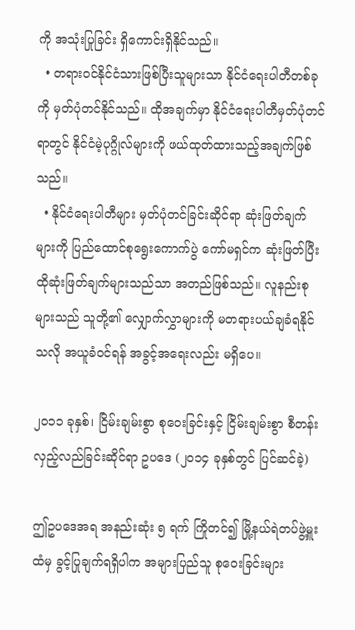ကို အသုံးပြုခြင်း ရှိကောင်းရှိနိုင်သည်။
  • တရားဝင်နိုင်ငံသားဖြစ်ပြီးသူများသာ နိုင်ငံရေးပါတီတစ်ခုကို မှတ်ပုံတင်နိုင်သည်။ ထိုအချက်မှာ နိုင်ငံရေးပါတီမှတ်ပုံတင်ရာတွင် နိုင်ငံမဲ့ပုဂ္ဂိုလ်များကို ဖယ်ထုတ်ထားသည့်အချက်ဖြစ်သည်။
  • နိုင်ငံရေးပါတီများ မှတ်ပုံတင်ခြင်းဆိုင်ရာ ဆုံးဖြတ်ချက်များကို ပြည်ထောင်စုရွေးကောက်ပွဲ ကော်မရှင်က ဆုံးဖြတ်ပြီး ထိုဆုံးဖြတ်ချက်များသည်သာ အတည်ဖြစ်သည်။ လူနည်းစုများသည် သူတို့၏ လျှောက်လွှာများကို မတရားပယ်ချခံရနိုင်သလို အယူခံဝင်ရန် အခွင့်အရေးလည်း မရှိပေ။

၂၀၁၁ ခုနှစ်၊ ငြိမ်းချမ်းစွာ စုဝေးခြင်းနှင့် ငြိမ်းချမ်းစွာ စီတန်းလှည့်လည်ခြင်းဆိုင်ရာ ဥပဒေ (၂၀၁၄ ခုနှစ်တွင် ပြင်ဆင်ခဲ့)

ဤဥပဒေအရ အနည်းဆုံး ၅ ရက် ကြိုတင်၍ မြို့နယ်ရဲတပ်ဖွဲ့မှူးထံမှ ခွင့်ပြုချက်ရရှိပါက အများပြည်သူ စုဝေးခြင်းများ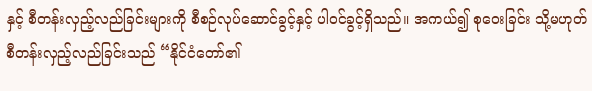နှင့် စီတန်းလှည့်လည်ခြင်းများကို စီစဉ်လုပ်ဆောင်ခွင့်နှင့် ပါဝင်ခွင့်ရှိသည်။ အကယ်၍ စုဝေးခြင်း သို့မဟုတ် စီတန်းလှည့်လည်ခြင်းသည် “နိုင်ငံတော်၏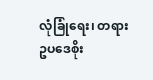လုံခြုံရေး၊ တရားဥပဒေစိုး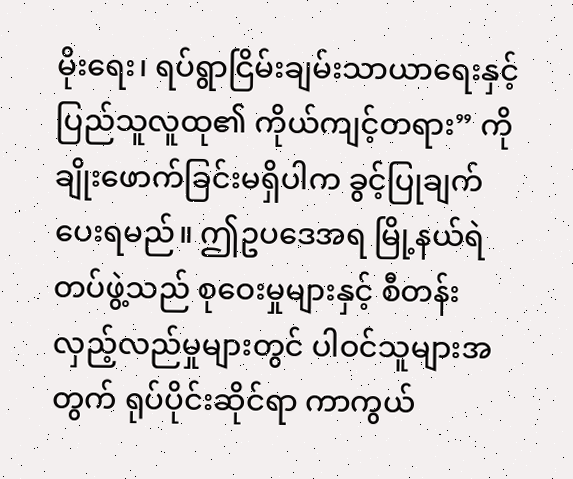မိုးရေး၊ ရပ်ရွာငြိမ်းချမ်းသာယာရေးနှင့် ပြည်သူလူထု၏ ကိုယ်ကျင့်တရား” ကို ချိုးဖောက်ခြင်းမရှိပါက ခွင့်ပြုချက် ပေးရမည်။ ဤဥပဒေအရ မြို့နယ်ရဲတပ်ဖွဲ့သည် စုဝေးမှုများနှင့် စီတန်းလှည့်လည်မှုများတွင် ပါဝင်သူများအတွက် ရုပ်ပိုင်းဆိုင်ရာ ကာကွယ်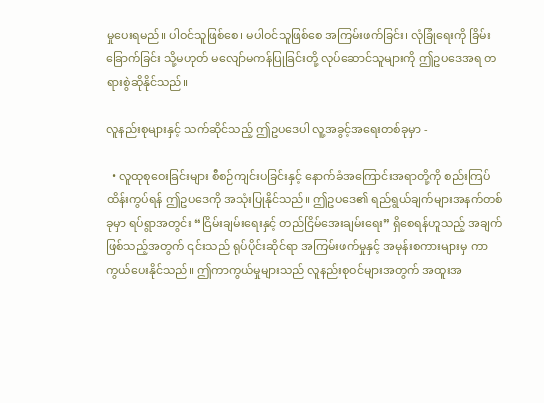မှုပေးရမည်။ ပါဝင်သူဖြစ်စေ၊ မပါဝင်သူဖြစ်စေ အကြမ်းဖက်ခြင်း၊ လုံခြုံရေးကို ခြိမ်းခြောက်ခြင်း သို့မဟုတ် မလျော်မကန်ပြုခြင်းတို့ လုပ်ဆောင်သူများကို ဤဥပဒေအရ တရားစွဲဆိုနိုင်သည်။

လူနည်းစုများနှင့် သက်ဆိုင်သည့် ဤဥပဒေပါ လူ့အခွင့်အရေးတစ်ခုမှာ -

  • လူထုစုဝေးခြင်းများ စီစဉ်ကျင်းပခြင်းနှင့် နောက်ခံအကြောင်းအရာတို့ကို စည်းကြပ်ထိန်းကွပ်ရန် ဤဥပဒေကို အသုံးပြုနိုင်သည်။ ဤဥပဒေ၏ ရည်ရွယ်ချက်များအနက်တစ်ခုမှာ ရပ်ရွာအတွင်း “ငြိမ်းချမ်းရေးနှင့် တည်ငြိမ်အေးချမ်းရေး” ရှိစေရန်ဟူသည့် အချက်ဖြစ်သည့်အတွက် ၎င်းသည် ရုပ်ပိုင်းဆိုင်ရာ အကြမ်းဖက်မှုနှင့် အမုန်းစကားများမှ ကာကွယ်ပေးနိုင်သည်။ ဤကာကွယ်မှုများသည် လူနည်းစုဝင်များအတွက် အထူးအ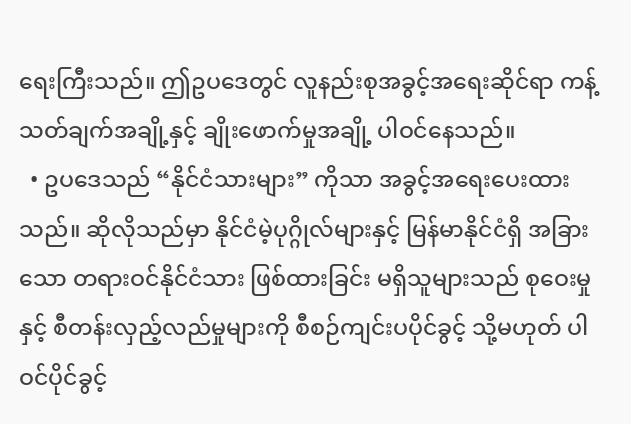ရေးကြီးသည်။ ဤဥပဒေတွင် လူနည်းစုအခွင့်အရေးဆိုင်ရာ ကန့်သတ်ချက်အချို့နှင့် ချိုးဖောက်မှုအချို့ ပါဝင်နေသည်။
  • ဥပဒေသည် “နိုင်ငံသားများ” ကိုသာ အခွင့်အရေးပေးထားသည်။ ဆိုလိုသည်မှာ နိုင်ငံမဲ့ပုဂ္ဂိုလ်များနှင့် မြန်မာနိုင်ငံရှိ အခြားသော တရားဝင်နိုင်ငံသား ဖြစ်ထားခြင်း မရှိသူများသည် စုဝေးမှုနှင့် စီတန်းလှည့်လည်မှုများကို စီစဉ်ကျင်းပပိုင်ခွင့် သို့မဟုတ် ပါဝင်ပိုင်ခွင့်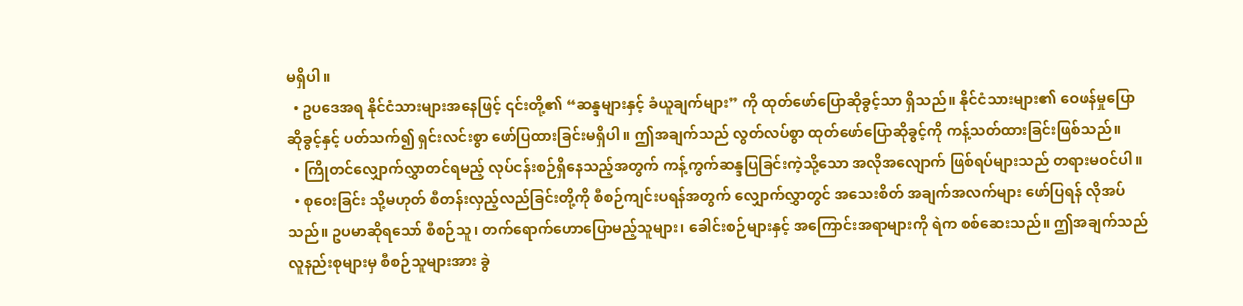မရှိပါ။
  • ဥပဒေအရ နိုင်ငံသားများအနေဖြင့် ၎င်းတို့၏ “ဆန္ဒများနှင့် ခံယူချက်များ” ကို ထုတ်ဖော်ပြောဆိုခွင့်သာ ရှိသည်။ နိုင်ငံသားများ၏ ဝေဖန်မှုပြောဆိုခွင့်နှင့် ပတ်သက်၍ ရှင်းလင်းစွာ ဖော်ပြထားခြင်းမရှိပါ။ ဤအချက်သည် လွတ်လပ်စွာ ထုတ်ဖော်ပြောဆိုခွင့်ကို ကန့်သတ်ထားခြင်းဖြစ်သည်။
  • ကြိုတင်လျှောက်လွှာတင်ရမည့် လုပ်ငန်းစဉ်ရှိနေသည့်အတွက် ကန့်ကွက်ဆန္ဒပြခြင်းကဲ့သို့သော အလိုအလျောက် ဖြစ်ရပ်များသည် တရားမဝင်ပါ။
  • စုဝေးခြင်း သို့မဟုတ် စီတန်းလှည့်လည်ခြင်းတို့ကို စီစဉ်ကျင်းပရန်အတွက် လျှောက်လွှာတွင် အသေးစိတ် အချက်အလက်များ ဖော်ပြရန် လိုအပ်သည်။ ဥပမာဆိုရသော် စီစဉ်သူ၊ တက်ရောက်ဟောပြောမည့်သူများ၊ ခေါင်းစဉ်များနှင့် အကြောင်းအရာများကို ရဲက စစ်ဆေးသည်။ ဤအချက်သည် လူနည်းစုများမှ စီစဉ်သူများအား ခွဲ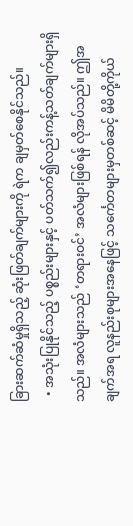ခြားဆက်ဆံမှုရှိသည့် ဆုံးဖြတ်ချက်များကို ရဲက ချမှတ်စေနိုင်သည်။
  • အသုံးပြုနိုင်သည့် ပစ္စည်းများနှင့် ပတ်သက်၍လည်းကန့်သတ်ချက်များရှိသည်။ အလံများသည် ‘တရားဝင်’ အလံများဖြစ်ရန် လိုအပ်သည်။ ဤအချက်အရ လူနည်းစုများအနေဖြင့် သင်္ကေတများမှတစ်ဆင့် မိမိတို့ကိုယ်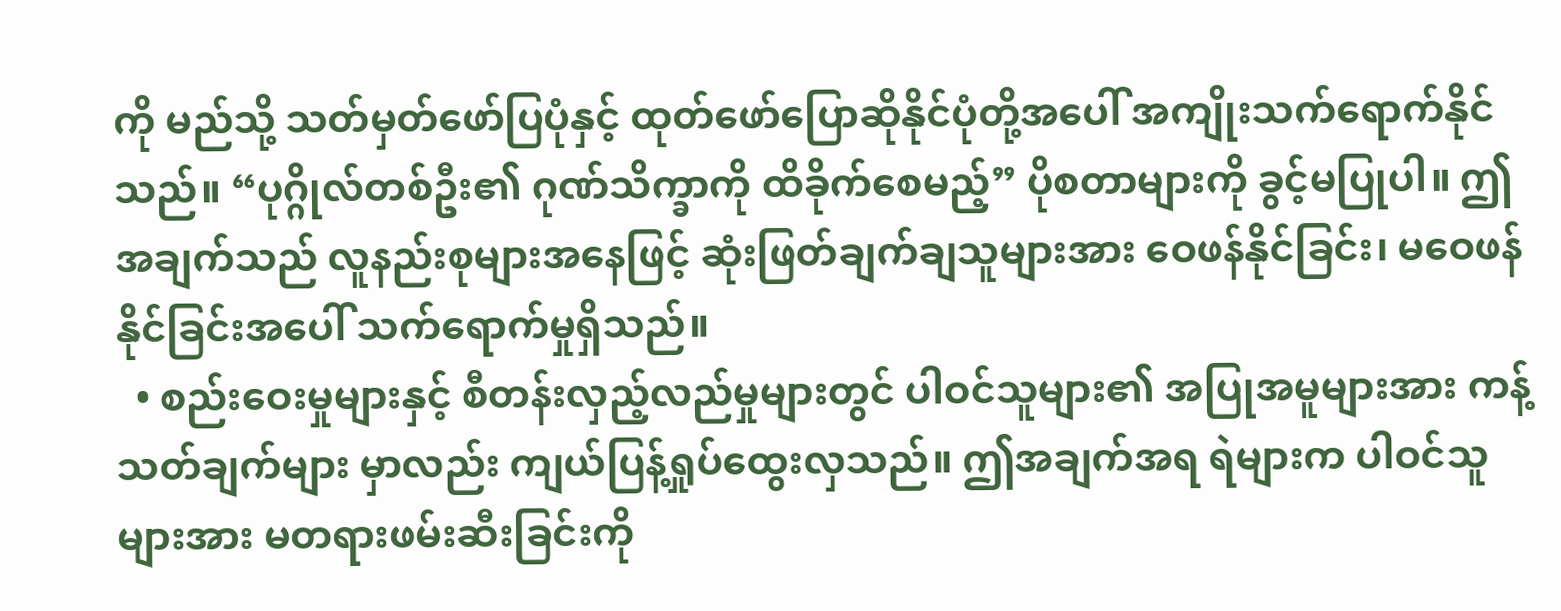ကို မည်သို့ သတ်မှတ်ဖော်ပြပုံနှင့် ထုတ်ဖော်ပြောဆိုနိုင်ပုံတို့အပေါ် အကျိုးသက်ရောက်နိုင်သည်။ “ပုဂ္ဂိုလ်တစ်ဦး၏ ဂုဏ်သိက္ခာကို ထိခိုက်စေမည့်” ပိုစတာများကို ခွင့်မပြုပါ။ ဤအချက်သည် လူနည်းစုများအနေဖြင့် ဆုံးဖြတ်ချက်ချသူများအား ဝေဖန်နိုင်ခြင်း၊ မဝေဖန်နိုင်ခြင်းအပေါ် သက်ရောက်မှုရှိသည်။
  • စည်းဝေးမှုများနှင့် စီတန်းလှည့်လည်မှုများတွင် ပါဝင်သူများ၏ အပြုအမူများအား ကန့်သတ်ချက်များ မှာလည်း ကျယ်ပြန့်ရှုပ်ထွေးလှသည်။ ဤအချက်အရ ရဲများက ပါဝင်သူများအား မတရားဖမ်းဆီးခြင်းကို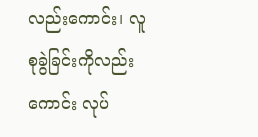လည်းကောင်း၊ လူစုခွဲခြင်းကိုလည်းကောင်း လုပ်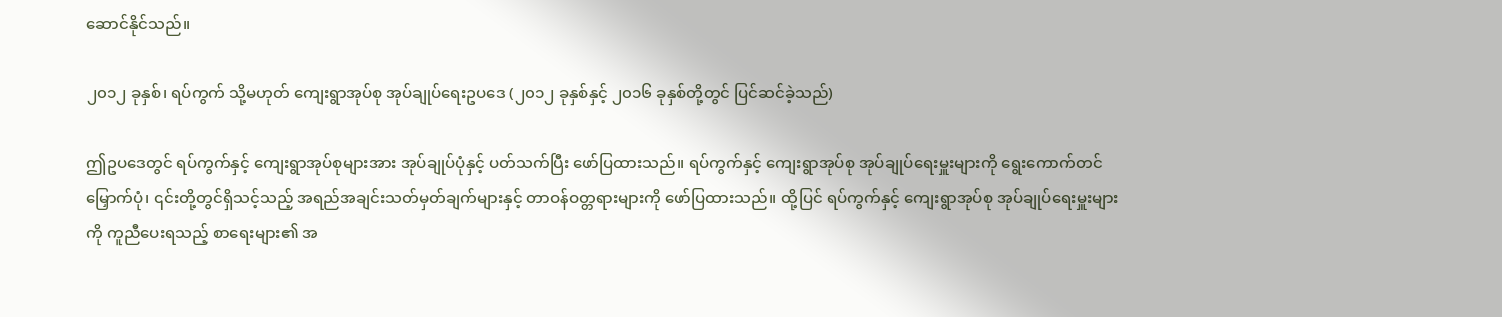ဆောင်နိုင်သည်။

၂၀၁၂ ခုနှစ်၊ ရပ်ကွက် သို့မဟုတ် ကျေးရွာအုပ်စု အုပ်ချုပ်ရေးဥပဒေ (၂၀၁၂ ခုနှစ်နှင့် ၂၀၁၆ ခုနှစ်တို့တွင် ပြင်ဆင်ခဲ့သည်)

ဤဥပဒေတွင် ရပ်ကွက်နှင့် ကျေးရွာအုပ်စုများအား အုပ်ချုပ်ပုံနှင့် ပတ်သက်ပြီး ဖော်ပြထားသည်။ ရပ်ကွက်နှင့် ကျေးရွာအုပ်စု အုပ်ချုပ်ရေးမှူးများကို ရွေးကောက်တင်မြှောက်ပုံ၊ ၎င်းတို့တွင်ရှိသင့်သည့် အရည်အချင်းသတ်မှတ်ချက်များနှင့် တာဝန်ဝတ္တရားများကို ဖော်ပြထားသည်။ ထို့ပြင် ရပ်ကွက်နှင့် ကျေးရွာအုပ်စု အုပ်ချုပ်ရေးမှူးများကို ကူညီပေးရသည့် စာရေးများ၏ အ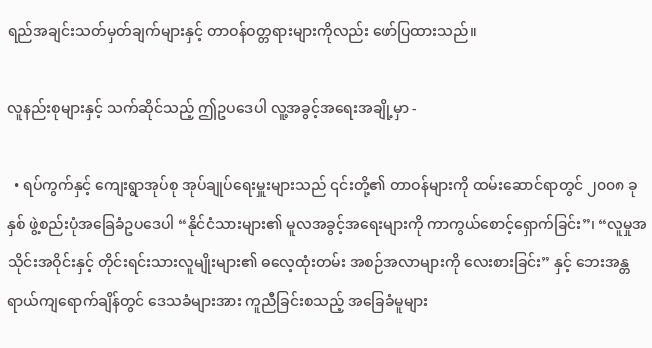ရည်အချင်းသတ်မှတ်ချက်များနှင့် တာဝန်ဝတ္တရားများကိုလည်း ဖော်ပြထားသည်။

လူနည်းစုများနှင့် သက်ဆိုင်သည့် ဤဥပဒေပါ လူ့အခွင့်အရေးအချို့မှာ -

  • ရပ်ကွက်နှင့် ကျေးရွာအုပ်စု အုပ်ချုပ်ရေးမှူးများသည် ၎င်းတို့၏ တာဝန်များကို ထမ်းဆောင်ရာတွင် ၂၀၀၈ ခုနှစ် ဖွဲ့စည်းပုံအခြေခံဥပဒေပါ “နိုင်ငံသားများ၏ မူလအခွင့်အရေးများကို ကာကွယ်စောင့်ရှောက်ခြင်း”၊ “လူမှုအသိုင်းအဝိုင်းနှင့် တိုင်းရင်းသားလူမျိုးများ၏ ဓလေ့ထုံးတမ်း အစဉ်အလာများကို လေးစားခြင်း” နှင့် ဘေးအန္တရာယ်ကျရောက်ချိန်တွင် ဒေသခံများအား ကူညီခြင်းစသည့် အခြေခံမူများ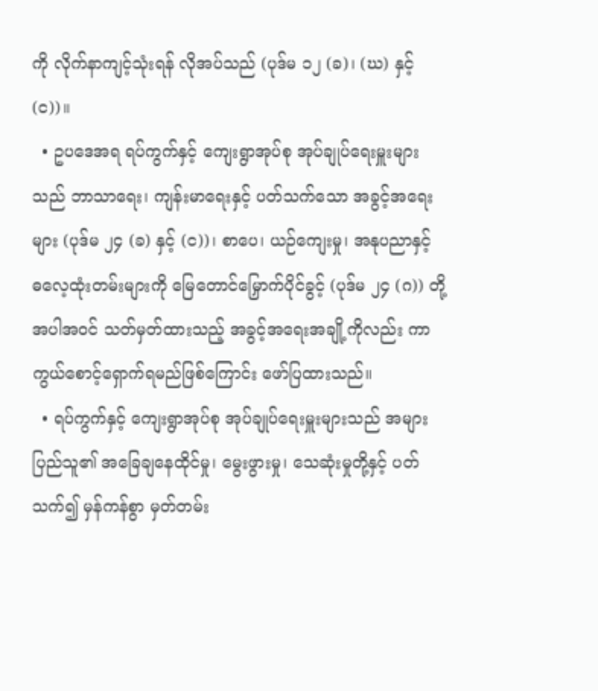ကို လိုက်နာကျင့်သုံးရန် လိုအပ်သည် (ပုဒ်မ ၁၂ (ခ)၊ (ဃ) နှင့် (င))။
  • ဥပဒေအရ ရပ်ကွက်နှင့် ကျေးရွာအုပ်စု အုပ်ချုပ်ရေးမှူးများသည် ဘာသာရေး၊ ကျန်းမာရေးနှင့် ပတ်သက်သော အခွင့်အရေးများ (ပုဒ်မ ၂၄ (ခ) နှင့် (င))၊ စာပေ၊ ယဉ်ကျေးမှု၊ အနုပညာနှင့် ဓလေ့ထုံးတမ်းများကို မြေတောင်မြှောက်ပိုင်ခွင့် (ပုဒ်မ ၂၄ (ဂ)) တို့အပါအဝင် သတ်မှတ်ထားသည့် အခွင့်အရေးအချို့ကိုလည်း ကာကွယ်စောင့်ရှောက်ရမည်ဖြစ်ကြောင်း ဖော်ပြထားသည်။
  • ရပ်ကွက်နှင့် ကျေးရွာအုပ်စု အုပ်ချုပ်ရေးမှူးများသည် အများပြည်သူ၏ အခြေချနေထိုင်မှု၊ မွေးဖွားမှု၊ သေဆုံးမှုတို့နှင့် ပတ်သက်၍ မှန်ကန်စွာ မှတ်တမ်း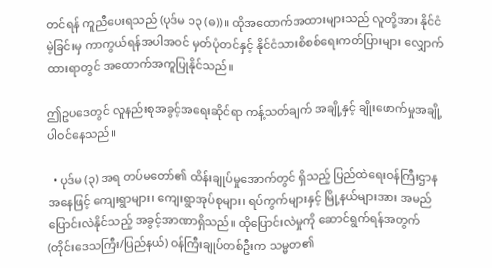တင်ရန် ကူညီပေးရသည် (ပုဒ်မ ၁၃ (ဓ))။ ထိုအထောက်အထားများသည် လူတို့အား နိုင်ငံမဲ့ခြင်းမှ ကာကွယ်ရန်အပါအဝင် မှတ်ပုံတင်နှင့် နိုင်ငံသားစိစစ်ရေးကတ်ပြားများ လျှောက်ထားရာတွင် အထောက်အကူပြုနိုင်သည်။

ဤဥပဒေတွင် လူနည်းစုအခွင့်အရေးဆိုင်ရာ ကန့်သတ်ချက် အချို့နှင့် ချိုးဖောက်မှုအချို့ ပါဝင်နေသည်။

  • ပုဒ်မ (၃) အရ တပ်မတော်၏ ထိန်းချုပ်မှုအောက်တွင် ရှိသည့် ပြည်ထဲရေးဝန်ကြီးဌာနအနေဖြင့် ကျေးရွာများ၊ ကျေးရွာအုပ်စုများ၊ ရပ်ကွက်များနှင့် မြို့နယ်များအား အမည်ပြောင်းလဲနိုင်သည့် အခွင့်အာဏာရှိသည်။ ထိုပြောင်းလဲမှုကို ဆောင်ရွက်ရန်အတွက် (တိုင်းဒေသကြီး/ပြည်နယ်) ဝန်ကြီးချုပ်တစ်ဦးက သမ္မတ၏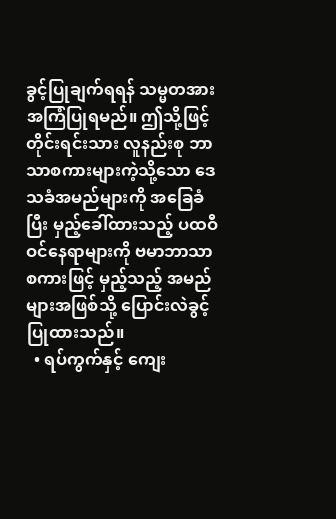ခွင့်ပြုချက်ရရန် သမ္မတအား အကြံပြုရမည်။ ဤသို့ဖြင့် တိုင်းရင်းသား လူနည်းစု ဘာသာစကားများကဲ့သို့သော ဒေသခံအမည်များကို အခြေခံပြီး မှည့်ခေါ်ထားသည့် ပထဝီဝင်နေရာများကို ဗမာဘာသာစကားဖြင့် မှည့်သည့် အမည်များအဖြစ်သို့ ပြောင်းလဲခွင့်ပြုထားသည်။
  • ရပ်ကွက်နှင့် ကျေး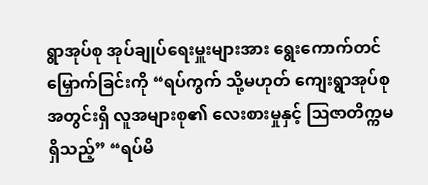ရွာအုပ်စု အုပ်ချုပ်ရေးမှူးများအား ရွေးကောက်တင်မြှောက်ခြင်းကို “ရပ်ကွက် သို့မဟုတ် ကျေးရွာအုပ်စုအတွင်းရှိ လူအများစု၏ လေးစားမှုနှင့် ဩဇာတိက္ကမရှိသည့်” “ရပ်မိ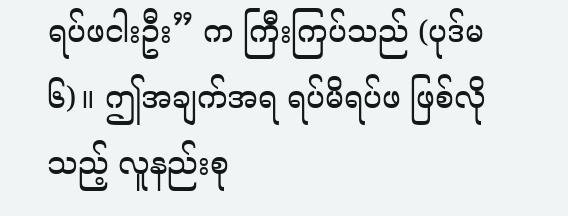ရပ်ဖငါးဦး” က ကြီးကြပ်သည် (ပုဒ်မ ၆)။ ဤအချက်အရ ရပ်မိရပ်ဖ ဖြစ်လိုသည့် လူနည်းစု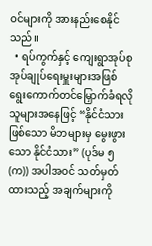ဝင်များကို အားနည်းစေနိုင်သည်။
  • ရပ်ကွက်နှင့် ကျေးရွာအုပ်စု အုပ်ချုပ်ရေးမှူးများအဖြစ် ရွေးကောက်တင်မြှောက်ခံရလိုသူများအနေဖြင့် “နိုင်ငံသားဖြစ်သော မိဘများမှ မွေးဖွားသော နိုင်ငံသား” (ပုဒ်မ ၅ (က)) အပါအဝင် သတ်မှတ်ထားသည့် အချက်များကို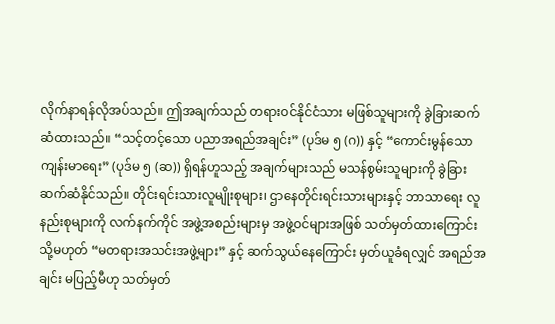လိုက်နာရန်လိုအပ်သည်။ ဤအချက်သည် တရားဝင်နိုင်ငံသား မဖြစ်သူများကို ခွဲခြားဆက်ဆံထားသည်။ “သင့်တင့်သော ပညာအရည်အချင်း” (ပုဒ်မ ၅ (ဂ)) နှင့် “ကောင်းမွန်သော ကျန်းမာရေး” (ပုဒ်မ ၅ (ဆ)) ရှိရန်ဟူသည့် အချက်များသည် မသန်စွမ်းသူများကို ခွဲခြားဆက်ဆံနိုင်သည်။ တိုင်းရင်းသားလူမျိုးစုများ၊ ဌာနေတိုင်းရင်းသားများနှင့် ဘာသာရေး လူနည်းစုများကို လက်နက်ကိုင် အဖွဲ့အစည်းများမှ အဖွဲ့ဝင်များအဖြစ် သတ်မှတ်ထားကြောင်း သို့မဟုတ် “မတရားအသင်းအဖွဲ့များ” နှင့် ဆက်သွယ်နေကြောင်း မှတ်ယူခံရလျှင် အရည်အချင်း မပြည့်မီဟု သတ်မှတ်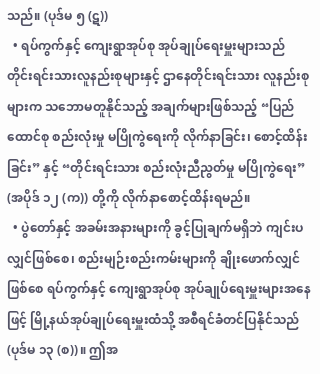သည်။ (ပုဒ်မ ၅ (ဋ))
  • ရပ်ကွက်နှင့် ကျေးရွာအုပ်စု အုပ်ချုပ်ရေးမှူးများသည် တိုင်းရင်းသားလူနည်းစုများနှင့် ဌာနေတိုင်းရင်းသား လူနည်းစုများက သဘောမတူနိုင်သည့် အချက်များဖြစ်သည့် “ပြည်ထောင်စု စည်းလုံးမှု မပြိုကွဲရေးကို လိုက်နာခြင်း၊ စောင့်ထိန်းခြင်း” နှင့် “တိုင်းရင်းသား စည်းလုံးညီညွတ်မှု မပြိုကွဲရေး” (အပိုဒ် ၁၂ (က)) တို့ကို လိုက်နာစောင့်ထိန်းရမည်။
  • ပွဲတော်နှင့် အခမ်းအနားများကို ခွင့်ပြုချက်မရှိဘဲ ကျင်းပလျှင်ဖြစ်စေ၊ စည်းမျဉ်းစည်းကမ်းများကို ချိုးဖောက်လျှင်ဖြစ်စေ ရပ်ကွက်နှင့် ကျေးရွာအုပ်စု အုပ်ချုပ်ရေးမှူးများအနေဖြင့် မြို့နယ်အုပ်ချုပ်ရေးမှူးထံသို့ အစီရင်ခံတင်ပြနိုင်သည် (ပုဒ်မ ၁၃ (စ))။ ဤအ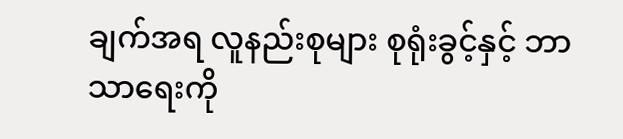ချက်အရ လူနည်းစုများ စုရုံးခွင့်နှင့် ဘာသာရေးကို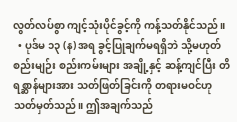လွတ်လပ်စွာ ကျင့်သုံးပိုင်ခွင့်ကို ကန့်သတ်နိုင်သည်။
  • ပုဒ်မ ၁၃ (န) အရ ခွင့်ပြုချက်မရရှိဘဲ သို့မဟုတ် စည်းမျဉ်း စည်းကမ်းများ အချို့နှင့် ဆန့်ကျင်ပြီး တိရစ္ဆာန်များအား သတ်ဖြတ်ခြင်းကို တရားမဝင်ဟု သတ်မှတ်သည်။ ဤအချက်သည်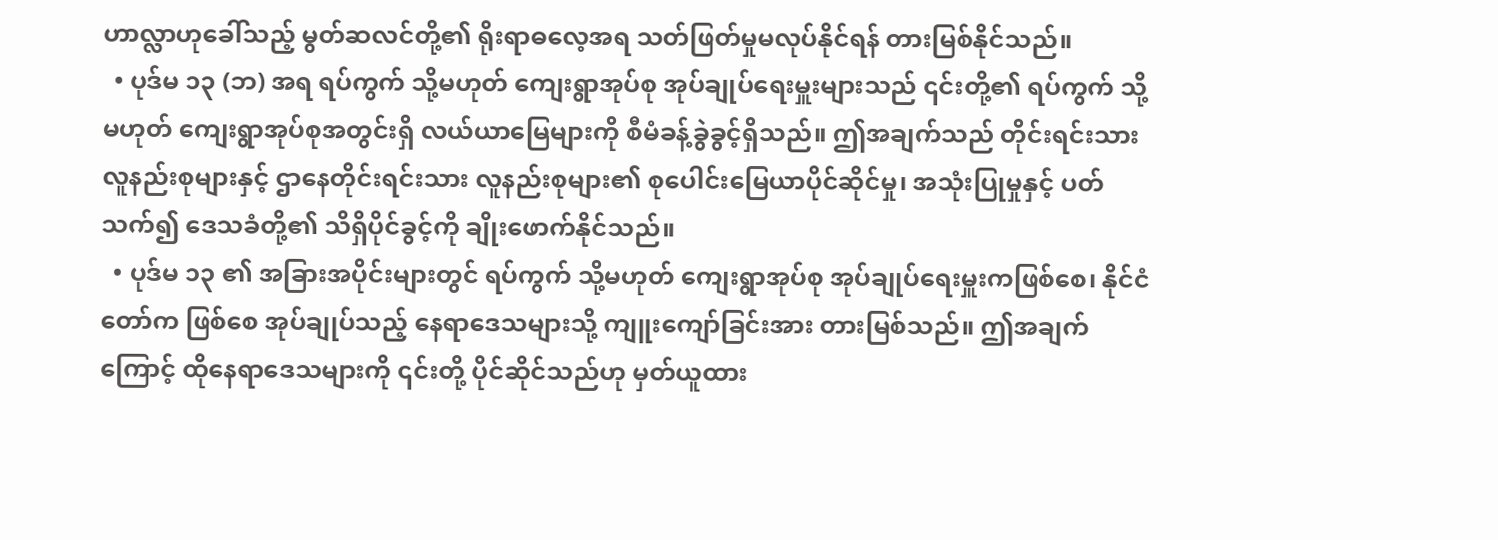ဟာလ္လာဟုခေါ်သည့် မွတ်ဆလင်တို့၏ ရိုးရာဓလေ့အရ သတ်ဖြတ်မှုမလုပ်နိုင်ရန် တားမြစ်နိုင်သည်။
  • ပုဒ်မ ၁၃ (ဘ) အရ ရပ်ကွက် သို့မဟုတ် ကျေးရွာအုပ်စု အုပ်ချုပ်ရေးမှူးများသည် ၎င်းတို့၏ ရပ်ကွက် သို့မဟုတ် ကျေးရွာအုပ်စုအတွင်းရှိ လယ်ယာမြေများကို စီမံခန့်ခွဲခွင့်ရှိသည်။ ဤအချက်သည် တိုင်းရင်းသား လူနည်းစုများနှင့် ဌာနေတိုင်းရင်းသား လူနည်းစုများ၏ စုပေါင်းမြေယာပိုင်ဆိုင်မှု၊ အသုံးပြုမှုနှင့် ပတ်သက်၍ ဒေသခံတို့၏ သိရှိပိုင်ခွင့်ကို ချိုးဖောက်နိုင်သည်။
  • ပုဒ်မ ၁၃ ၏ အခြားအပိုင်းများတွင် ရပ်ကွက် သို့မဟုတ် ကျေးရွာအုပ်စု အုပ်ချုပ်ရေးမှူးကဖြစ်စေ၊ နိုင်ငံတော်က ဖြစ်စေ အုပ်ချုပ်သည့် နေရာဒေသများသို့ ကျူးကျော်ခြင်းအား တားမြစ်သည်။ ဤအချက်ကြောင့် ထိုနေရာဒေသများကို ၎င်းတို့ ပိုင်ဆိုင်သည်ဟု မှတ်ယူထား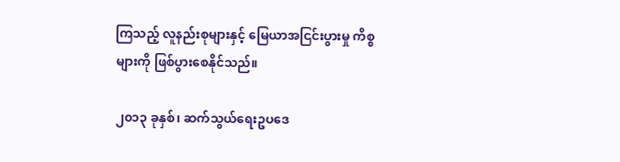ကြသည့် လူနည်းစုများနှင့် မြေယာအငြင်းပွားမှု ကိစ္စများကို ဖြစ်ပွားစေနိုင်သည်။

၂၀၁၃ ခုနှစ်၊ ဆက်သွယ်ရေးဥပဒေ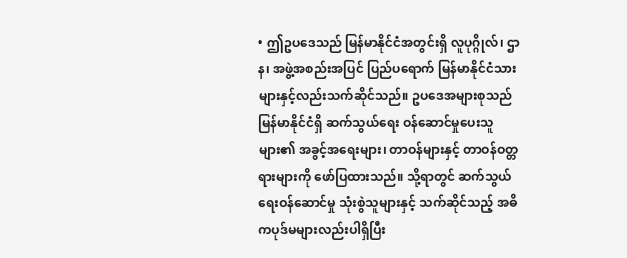• ဤဥပဒေသည် မြန်မာနိုင်ငံအတွင်းရှိ လူပုဂ္ဂိုလ်၊ ဌာန၊ အဖွဲ့အစည်းအပြင် ပြည်ပရောက် မြန်မာနိုင်ငံသားများနှင့်လည်းသက်ဆိုင်သည်။ ဥပဒေအများစုသည် မြန်မာနိုင်ငံရှိ ဆက်သွယ်ရေး ဝန်ဆောင်မှုပေးသူများ၏ အခွင့်အရေးများ၊ တာဝန်များနှင့် တာဝန်ဝတ္တရားများကို ဖော်ပြထားသည်။ သို့ရာတွင် ဆက်သွယ်ရေးဝန်ဆောင်မှု သုံးစွဲသူများနှင့် သက်ဆိုင်သည့် အဓိကပုဒ်မများလည်းပါရှိပြီး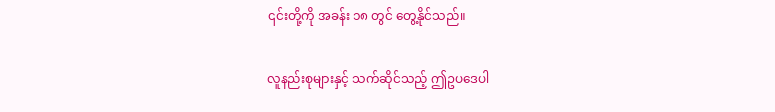၎င်းတို့ကို အခန်း ၁၈ တွင် တွေ့နိုင်သည်။

လူနည်းစုများနှင့် သက်ဆိုင်သည့် ဤဥပဒေပါ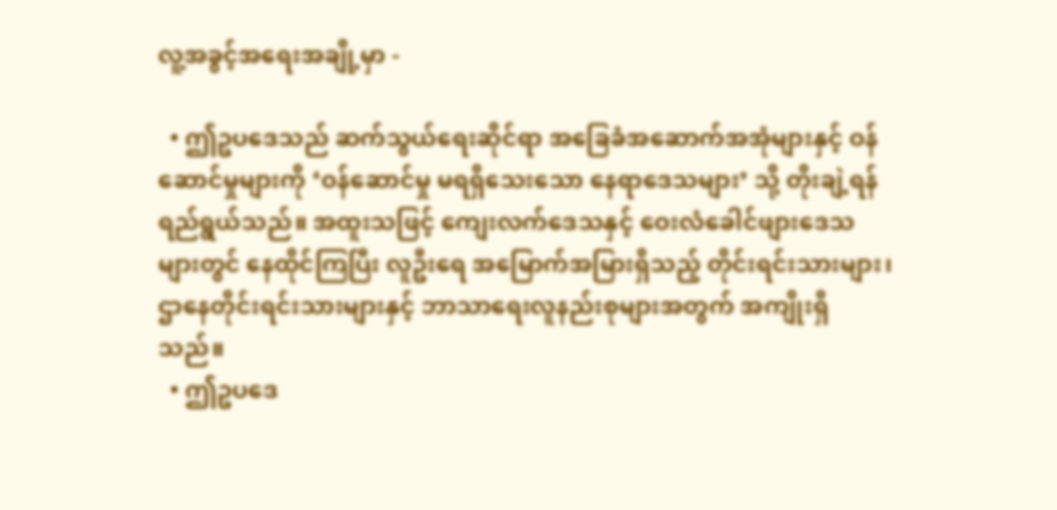လူ့အခွင့်အရေးအချို့မှာ -

  • ဤဥပဒေသည် ဆက်သွယ်ရေးဆိုင်ရာ အခြေခံအဆောက်အအုံများနှင့် ဝန်ဆောင်မှုများကို ‘ဝန်ဆောင်မှု မရရှိသေးသော နေရာဒေသများ’ သို့ တိုးချဲ့ရန် ရည်ရွယ်သည်။ အထူးသဖြင့် ကျေးလက်ဒေသနှင့် ဝေးလံခေါင်ဖျားဒေသများတွင် နေထိုင်ကြပြီး လူဦးရေ အမြောက်အမြားရှိသည့် တိုင်းရင်းသားများ၊ ဌာနေတိုင်းရင်းသားများနှင့် ဘာသာရေးလူနည်းစုများအတွက် အကျိုးရှိသည်။
  • ဤဥပဒေ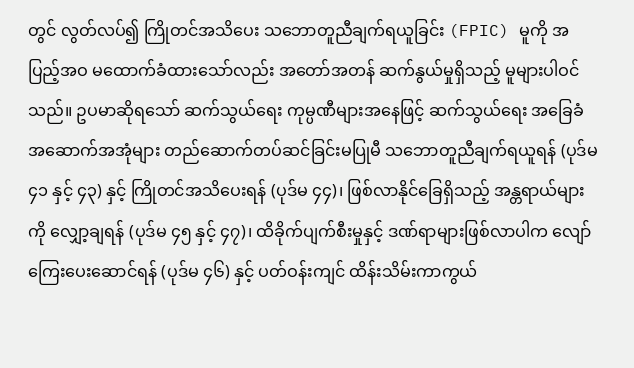တွင် လွတ်လပ်၍ ကြိုတင်အသိပေး သဘောတူညီချက်ရယူခြင်း (FPIC) မူကို အပြည့်အဝ မထောက်ခံထားသော်လည်း အတော်အတန် ဆက်နွယ်မှုရှိသည့် မူများပါဝင်သည်။ ဥပမာဆိုရသော် ဆက်သွယ်ရေး ကုမ္ပဏီများအနေဖြင့် ဆက်သွယ်ရေး အခြေခံအဆောက်အအုံများ တည်ဆောက်တပ်ဆင်ခြင်းမပြုမီ သဘောတူညီချက်ရယူရန် (ပုဒ်မ ၄၁ နှင့် ၄၃) နှင့် ကြိုတင်အသိပေးရန် (ပုဒ်မ ၄၄)၊ ဖြစ်လာနိုင်ခြေရှိသည့် အန္တရာယ်များကို လျှော့ချရန် (ပုဒ်မ ၄၅ နှင့် ၄၇)၊ ထိခိုက်ပျက်စီးမှုနှင့် ဒဏ်ရာများဖြစ်လာပါက လျော်ကြေးပေးဆောင်ရန် (ပုဒ်မ ၄၆) နှင့် ပတ်ဝန်းကျင် ထိန်းသိမ်းကာကွယ်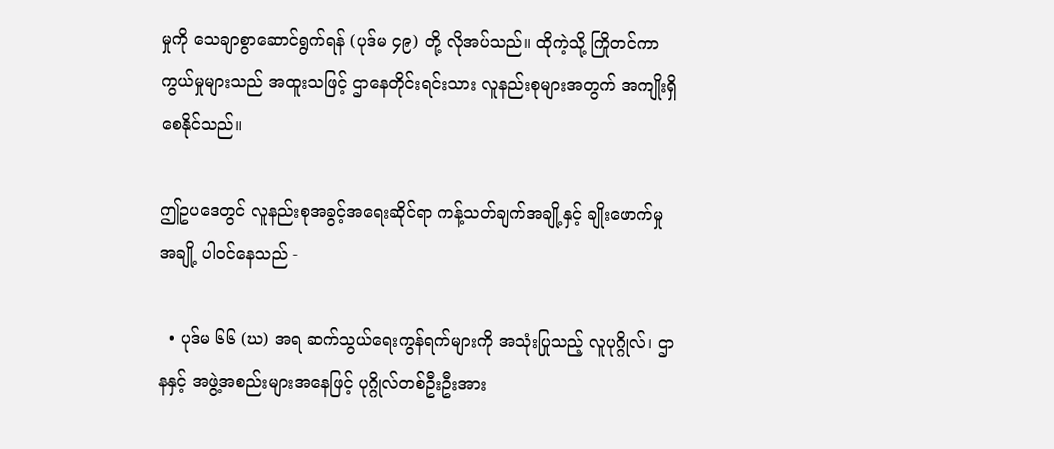မှုကို သေချာစွာဆောင်ရွက်ရန် (ပုဒ်မ ၄၉) တို့ လိုအပ်သည်။ ထိုကဲ့သို့ ကြိုတင်ကာကွယ်မှုများသည် အထူးသဖြင့် ဌာနေတိုင်းရင်းသား လူနည်းစုများအတွက် အကျိုးရှိစေနိုင်သည်။

ဤဥပဒေတွင် လူနည်းစုအခွင့်အရေးဆိုင်ရာ ကန့်သတ်ချက်အချို့နှင့် ချိုးဖောက်မှုအချို့ ပါဝင်နေသည် -

  • ပုဒ်မ ၆၆ (ဃ) အရ ဆက်သွယ်ရေးကွန်ရက်များကို အသုံးပြုသည့် လူပုဂ္ဂိုလ်၊ ဌာနနှင့် အဖွဲ့အစည်းများအနေဖြင့် ပုဂ္ဂိုလ်တစ်ဦးဦးအား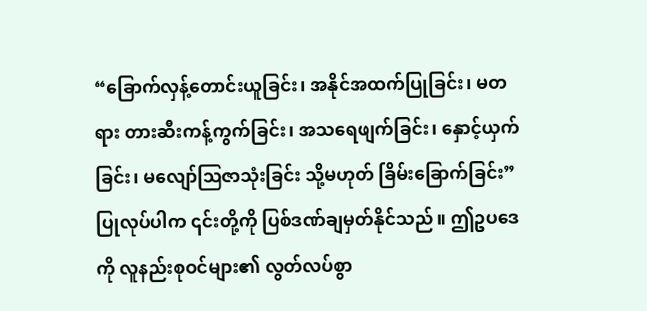“ခြောက်လှန့်တောင်းယူခြင်း၊ အနိုင်အထက်ပြုခြင်း၊ မတရား တားဆီးကန့်ကွက်ခြင်း၊ အသရေဖျက်ခြင်း၊ နှောင့်ယှက်ခြင်း၊ မလျော်ဩဇာသုံးခြင်း သို့မဟုတ် ခြိမ်းခြောက်ခြင်း” ပြုလုပ်ပါက ၎င်းတို့ကို ပြစ်ဒဏ်ချမှတ်နိုင်သည်။ ဤဥပဒေကို လူနည်းစုဝင်များ၏ လွတ်လပ်စွာ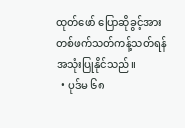ထုတ်ဖော် ပြောဆိုခွင့်အား တစ်ဖက်သတ်ကန့်သတ်ရန် အသုံးပြုနိုင်သည်။
  • ပုဒ်မ ၆၈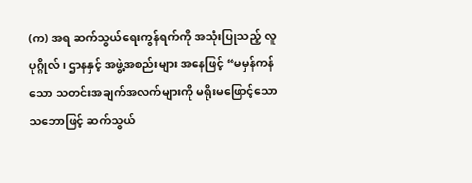(က) အရ ဆက်သွယ်ရေးကွန်ရက်ကို အသုံးပြုသည့် လူပုဂ္ဂိုလ်၊ ဌာနနှင့် အဖွဲ့အစည်းများ အနေဖြင့် “မမှန်ကန်သော သတင်းအချက်အလက်များကို မရိုးမဖြောင့်သော သဘောဖြင့် ဆက်သွယ်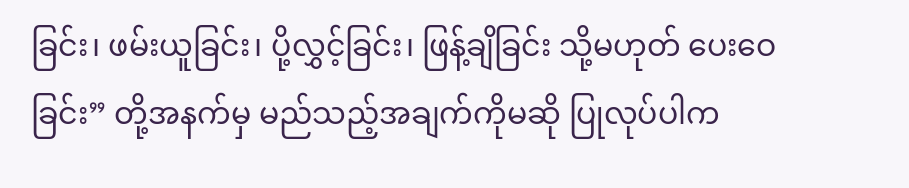ခြင်း၊ ဖမ်းယူခြင်း၊ ပို့လွှင့်ခြင်း၊ ဖြန့်ချိခြင်း သို့မဟုတ် ပေးဝေခြင်း” တို့အနက်မှ မည်သည့်အချက်ကိုမဆို ပြုလုပ်ပါက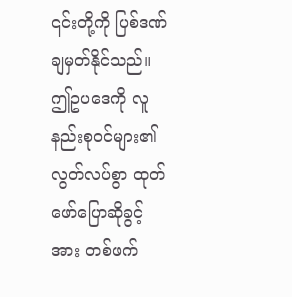၎င်းတို့ကို ပြစ်ဒဏ်ချမှတ်နိုင်သည်။ ဤဥပဒေကို လူနည်းစုဝင်များ၏ လွတ်လပ်စွာ ထုတ်ဖော်ပြောဆိုခွင့်အား တစ်ဖက်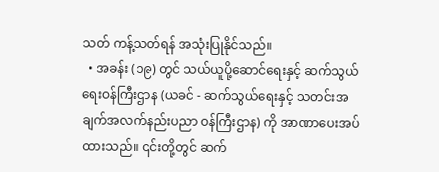သတ် ကန့်သတ်ရန် အသုံးပြုနိုင်သည်။
  • အခန်း (၁၉) တွင် သယ်ယူပို့ဆောင်ရေးနှင့် ဆက်သွယ်ရေးဝန်ကြီးဌာန (ယခင် - ဆက်သွယ်ရေးနှင့် သတင်းအချက်အလက်နည်းပညာ ဝန်ကြီးဌာန) ကို အာဏာပေးအပ်ထားသည်။ ၎င်းတို့တွင် ဆက်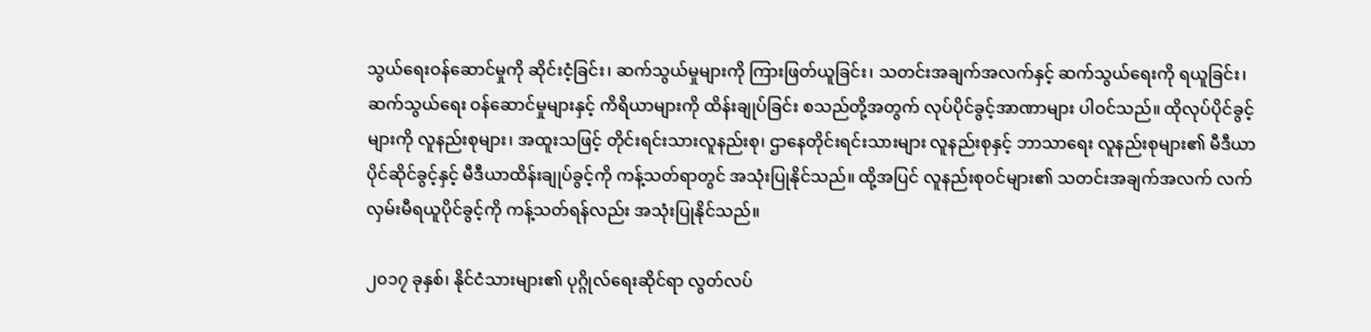သွယ်ရေးဝန်ဆောင်မှုကို ဆိုင်းငံ့ခြင်း၊ ဆက်သွယ်မှုများကို ကြားဖြတ်ယူခြင်း၊ သတင်းအချက်အလက်နှင့် ဆက်သွယ်ရေးကို ရယူခြင်း၊ ဆက်သွယ်ရေး ဝန်ဆောင်မှုများနှင့် ကိရိယာများကို ထိန်းချုပ်ခြင်း စသည်တို့အတွက် လုပ်ပိုင်ခွင့်အာဏာများ ပါဝင်သည်။ ထိုလုပ်ပိုင်ခွင့်များကို လူနည်းစုများ၊ အထူးသဖြင့် တိုင်းရင်းသားလူနည်းစု၊ ဌာနေတိုင်းရင်းသားများ လူနည်းစုနှင့် ဘာသာရေး လူနည်းစုများ၏ မီဒီယာ ပိုင်ဆိုင်ခွင့်နှင့် မီဒီယာထိန်းချုပ်ခွင့်ကို ကန့်သတ်ရာတွင် အသုံးပြုနိုင်သည်။ ထို့အပြင် လူနည်းစုဝင်များ၏ သတင်းအချက်အလက် လက်လှမ်းမီရယူပိုင်ခွင့်ကို ကန့်သတ်ရန်လည်း အသုံးပြုနိုင်သည်။

၂၀၁၇ ခုနှစ်၊ နိုင်ငံသားများ၏ ပုဂ္ဂိုလ်ရေးဆိုင်ရာ လွတ်လပ်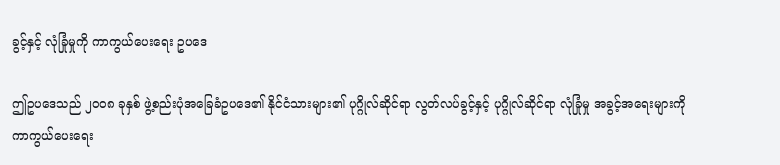ခွင့်နှင့် လုံခြုံမှုကို ကာကွယ်ပေးရေး ဥပဒေ

ဤဥပဒေသည် ၂၀၀၈ ခုနှစ် ဖွဲ့စည်းပုံအခြေခံဥပဒေ၏ နိုင်ငံသားများ၏ ပုဂ္ဂိုလ်ဆိုင်ရာ လွတ်လပ်ခွင့်နှင့် ပုဂ္ဂိုလ်ဆိုင်ရာ လုံခြုံမှု အခွင့်အရေးများကို ကာကွယ်ပေးရေး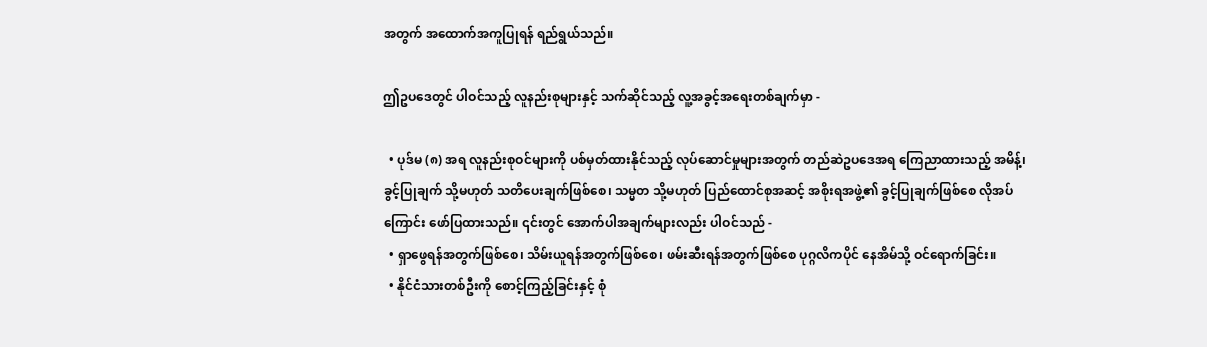အတွက် အထောက်အကူပြုရန် ရည်ရွယ်သည်။

ဤဥပဒေတွင် ပါဝင်သည့် လူနည်းစုများနှင့် သက်ဆိုင်သည့် လူ့အခွင့်အရေးတစ်ချက်မှာ -

  • ပုဒ်မ (၈) အရ လူနည်းစုဝင်များကို ပစ်မှတ်ထားနိုင်သည့် လုပ်ဆောင်မှုများအတွက် တည်ဆဲဥပဒေအရ ကြေညာထားသည့် အမိန့်၊ ခွင့်ပြုချက် သို့မဟုတ် သတိပေးချက်ဖြစ်စေ၊ သမ္မတ သို့မဟုတ် ပြည်ထောင်စုအဆင့် အစိုးရအဖွဲ့၏ ခွင့်ပြုချက်ဖြစ်စေ လိုအပ်ကြောင်း ဖော်ပြထားသည်။ ၎င်းတွင် အောက်ပါအချက်များလည်း ပါဝင်သည် -
  • ရှာဖွေရန်အတွက်ဖြစ်စေ၊ သိမ်းယူရန်အတွက်ဖြစ်စေ၊ ဖမ်းဆီးရန်အတွက်ဖြစ်စေ ပုဂ္ဂလိကပိုင် နေအိမ်သို့ ဝင်ရောက်ခြင်း။
  • နိုင်ငံသားတစ်ဦးကို စောင့်ကြည့်ခြင်းနှင့် စုံ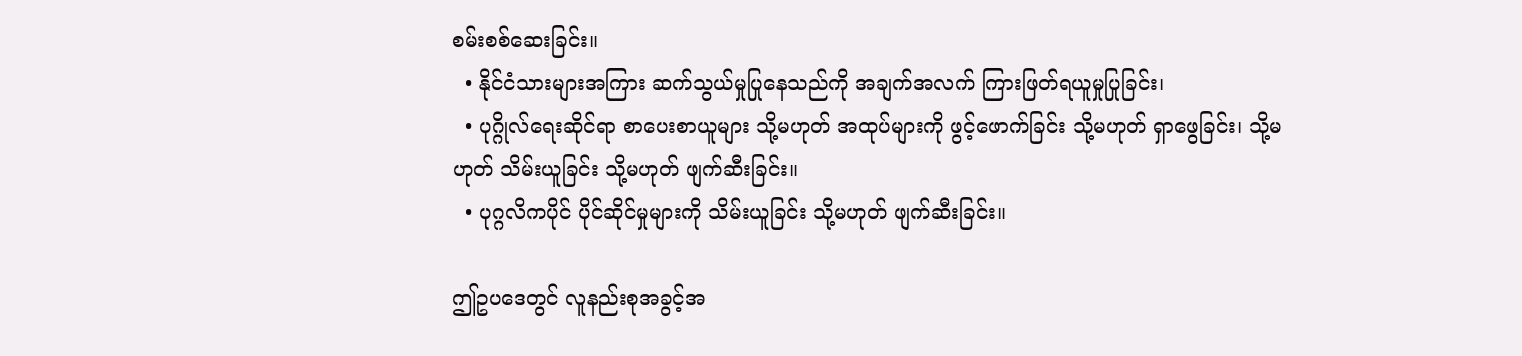စမ်းစစ်ဆေးခြင်း။
  • နိုင်ငံသားများအကြား ဆက်သွယ်မှုပြုနေသည်ကို အချက်အလက် ကြားဖြတ်ရယူမှုပြုခြင်း၊
  • ပုဂ္ဂိုလ်ရေးဆိုင်ရာ စာပေးစာယူများ သို့မဟုတ် အထုပ်များကို ဖွင့်ဖောက်ခြင်း သို့မဟုတ် ရှာဖွေခြင်း၊ သို့မဟုတ် သိမ်းယူခြင်း သို့မဟုတ် ဖျက်ဆီးခြင်း။
  • ပုဂ္ဂလိကပိုင် ပိုင်ဆိုင်မှုများကို သိမ်းယူခြင်း သို့မဟုတ် ဖျက်ဆီးခြင်း။

ဤဥပဒေတွင် လူနည်းစုအခွင့်အ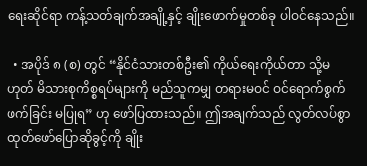ရေးဆိုင်ရာ ကန့်သတ်ချက်အချို့နှင့် ချိုးဖောက်မှုတစ်ခု ပါဝင်နေသည်။

  • အပိုဒ် ၈ (စ) တွင် “နိုင်ငံသားတစ်ဦး၏ ကိုယ်ရေးကိုယ်တာ သို့မဟုတ် မိသားစုကိစ္စရပ်များကို မည်သူကမျှ တရားမဝင် ဝင်ရောက်စွက်ဖက်ခြင်း မပြုရ” ဟု ဖော်ပြထားသည်။ ဤအချက်သည် လွတ်လပ်စွာ ထုတ်ဖော်ပြောဆိုခွင့်ကို ချိုး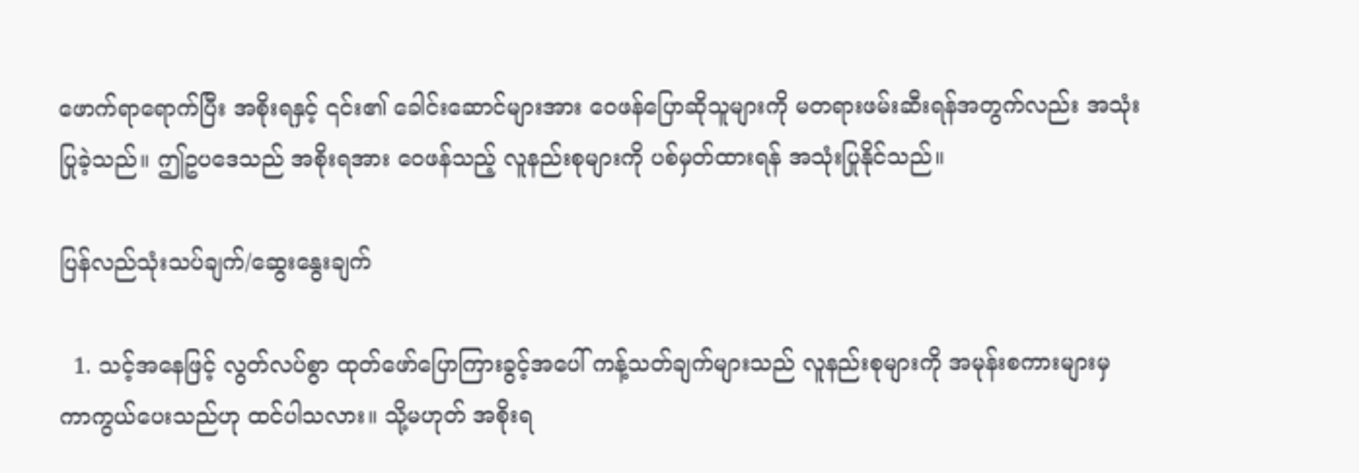ဖောက်ရာရောက်ပြီး အစိုးရနှင့် ၎င်း၏ ခေါင်းဆောင်များအား ဝေဖန်ပြောဆိုသူများကို မတရားဖမ်းဆီးရန်အတွက်လည်း အသုံးပြုခဲ့သည်။ ဤဥပဒေသည် အစိုးရအား ဝေဖန်သည့် လူနည်းစုများကို ပစ်မှတ်ထားရန် အသုံးပြုနိုင်သည်။

ပြန်လည်သုံးသပ်ချက်/ဆွေးနွေးချက်

  1. သင့်အနေဖြင့် လွတ်လပ်စွာ ထုတ်ဖော်ပြောကြားခွင့်အပေါ် ကန့်သတ်ချက်များသည် လူနည်းစုများကို အမုန်းစကားများမှ ကာကွယ်ပေးသည်ဟု ထင်ပါသလား။ သို့မဟုတ် အစိုးရ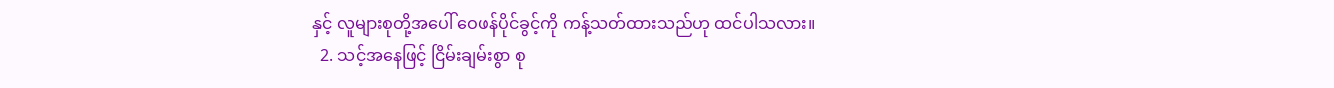နှင့် လူများစုတို့အပေါ် ဝေဖန်ပိုင်ခွင့်ကို ကန့်သတ်ထားသည်ဟု ထင်ပါသလား။
  2. သင့်အနေဖြင့် ငြိမ်းချမ်းစွာ စု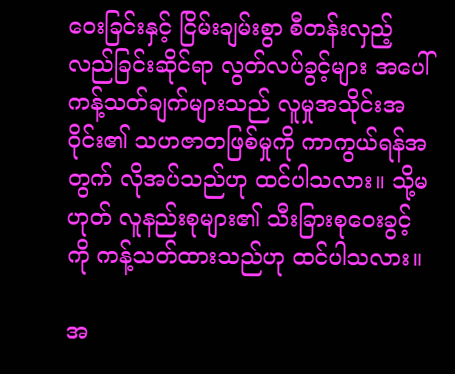ဝေးခြင်းနှင့် ငြိမ်းချမ်းစွာ စီတန်းလှည့်လည်ခြင်းဆိုင်ရာ လွတ်လပ်ခွင့်များ အပေါ် ကန့်သတ်ချက်များသည် လူမှုအသိုင်းအဝိုင်း၏ သဟဇာတဖြစ်မှုကို ကာကွယ်ရန်အတွက် လိုအပ်သည်ဟု ထင်ပါသလား။ သို့မဟုတ် လူနည်းစုများ၏ သီးခြားစုဝေးခွင့်ကို ကန့်သတ်ထားသည်ဟု ထင်ပါသလား။

အ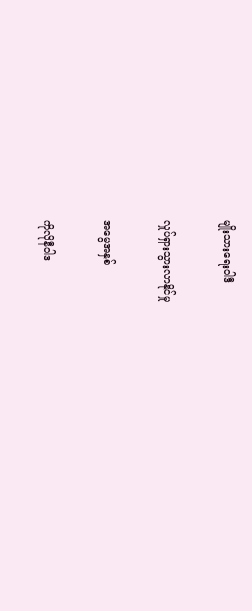မျိုးသားရေးဝါဒီ

လှုပ်ရှားသွားလာနိုင်မှု

အမွေအနှစ်

ကိုလိုနီဝါဒ